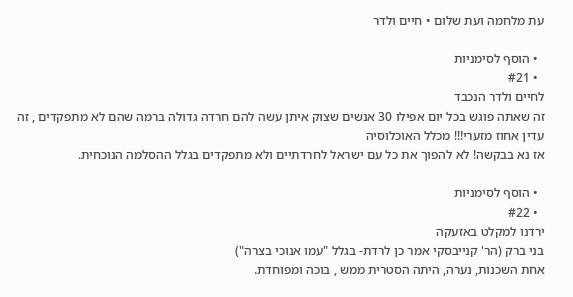עת מלחמה ועת שלום • חיים ולדר

  • הוסף לסימניות
  • #21
לחיים ולדר הנכבד
זה שאתה פוגש בכל יום אפילו 30 אנשים שצוק איתן עשה להם חרדה גדולה ברמה שהם לא מתפקדים , זה עדין אחוז מזערי!!! מכלל האוכלוסיה
אז נא בבקשה! לא להפוך את כל עם ישראל לחרדתיים ולא מתפקדים בגלל ההסלמה הנוכחית.

  • הוסף לסימניות
  • #22
ירדנו למקלט באזעקה
בני ברק (הר' קנייבסקי אמר כן לרדת- בגלל "עמו אנוכי בצרה")
אחת השכנות, נערה, היתה הסטרית ממש , בוכה ומפוחדת.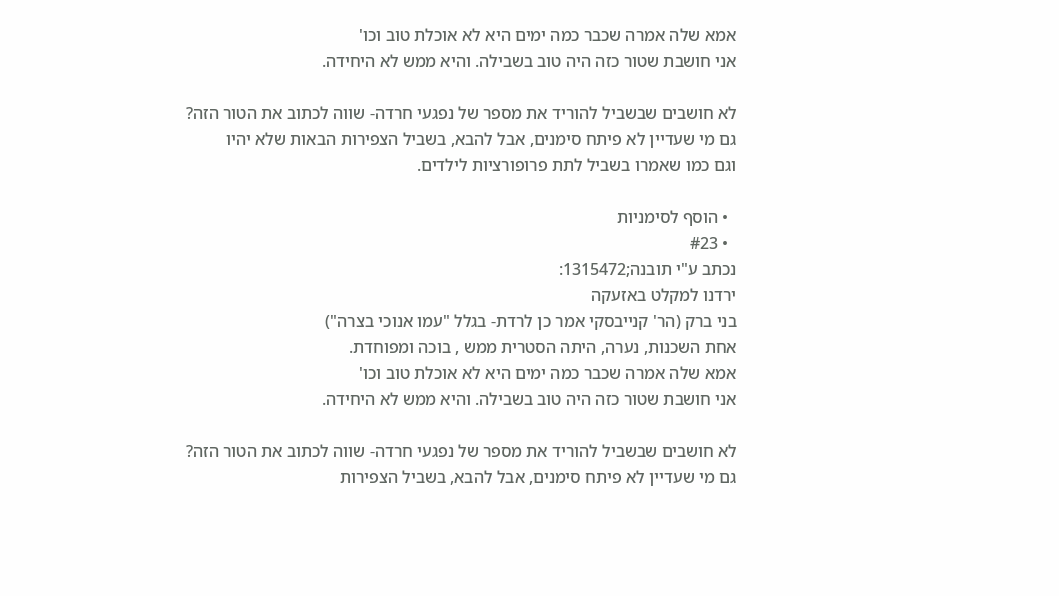אמא שלה אמרה שכבר כמה ימים היא לא אוכלת טוב וכו'
אני חושבת שטור כזה היה טוב בשבילה. והיא ממש לא היחידה.

לא חושבים שבשביל להוריד את מספר של נפגעי חרדה- שווה לכתוב את הטור הזה?
גם מי שעדיין לא פיתח סימנים, אבל להבא, בשביל הצפירות הבאות שלא יהיו
וגם כמו שאמרו בשביל לתת פרופורציות לילדים.

  • הוסף לסימניות
  • #23
נכתב ע"י תובנה;1315472:
ירדנו למקלט באזעקה
בני ברק (הר' קנייבסקי אמר כן לרדת- בגלל "עמו אנוכי בצרה")
אחת השכנות, נערה, היתה הסטרית ממש , בוכה ומפוחדת.
אמא שלה אמרה שכבר כמה ימים היא לא אוכלת טוב וכו'
אני חושבת שטור כזה היה טוב בשבילה. והיא ממש לא היחידה.

לא חושבים שבשביל להוריד את מספר של נפגעי חרדה- שווה לכתוב את הטור הזה?
גם מי שעדיין לא פיתח סימנים, אבל להבא, בשביל הצפירות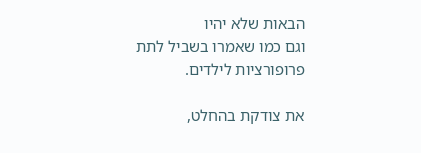הבאות שלא יהיו
וגם כמו שאמרו בשביל לתת פרופורציות לילדים.

את צודקת בהחלט,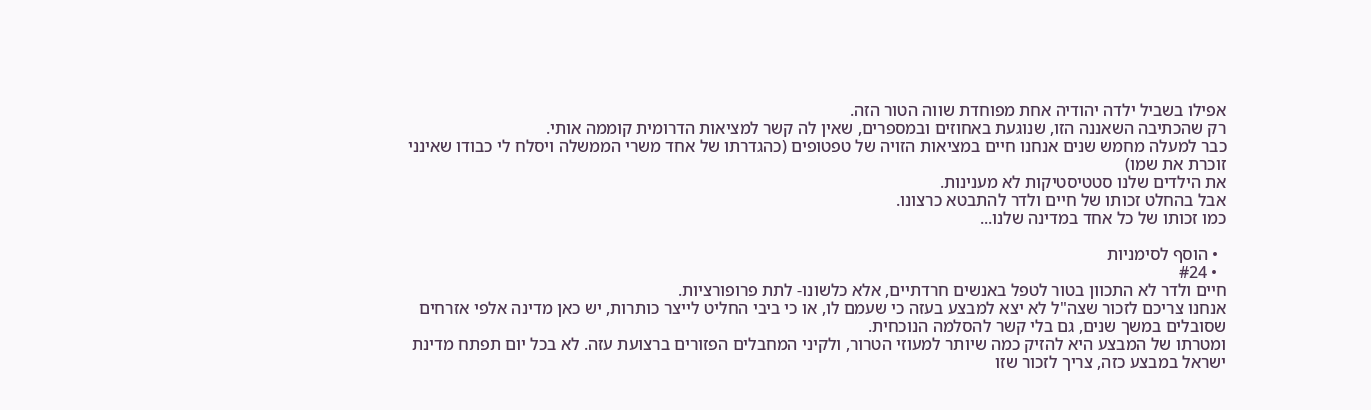אפילו בשביל ילדה יהודיה אחת מפוחדת שווה הטור הזה.
רק שהכתיבה השאננה הזו, שנוגעת באחוזים ובמספרים, שאין לה קשר למציאות הדרומית קוממה אותי.
כבר למעלה מחמש שנים אנחנו חיים במציאות הזויה של טפטופים (כהגדרתו של אחד משרי הממשלה ויסלח לי כבודו שאינני זוכרת את שמו)
את הילדים שלנו סטטיסטיקות לא מענינות.
אבל בהחלט זכותו של חיים ולדר להתבטא כרצונו.
כמו זכותו של כל אחד במדינה שלנו...

  • הוסף לסימניות
  • #24
חיים ולדר לא התכוון בטור לטפל באנשים חרדתיים, אלא כלשונו- לתת פרופורציות.
אנחנו צריכם לזכור שצה"ל לא יצא למבצע בעזה כי שעמם לו, או כי ביבי החליט לייצר כותרות, יש כאן מדינה אלפי אזרחים שסובלים במשך שנים, גם בלי קשר להסלמה הנוכחית.
ומטרתו של המבצע היא להזיק כמה שיותר למעוזי הטרור, ולקיני המחבלים הפזורים ברצועת עזה. לא בכל יום תפתח מדינת ישראל במבצע כזה, צריך לזכור שזו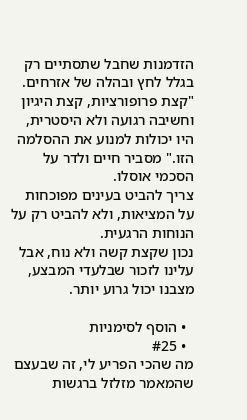הזדמנות שחבל שתסתיים רק בגלל לחץ ובהלה של אזרחים.
"קצת פרופורציות, קצת היגיון וחשיבה רגועה ולא היסטרית, היו יכולות למנוע את ההסלמה הזו." מסביר חיים ולדר על הסכמי אוסלו.
צריך להביט בעינים מפוכחות על המציאות, ולא להביט רק על הנוחות הרגעית.
נכון שקצת קשה ולא נוח, אבל עלינו לזכור שבלעדי המבצע, מצבנו יכול גרוע יותר.

  • הוסף לסימניות
  • #25
מה שהכי הפריע לי, זה שבעצם שהמאמר מזלזל ברגשות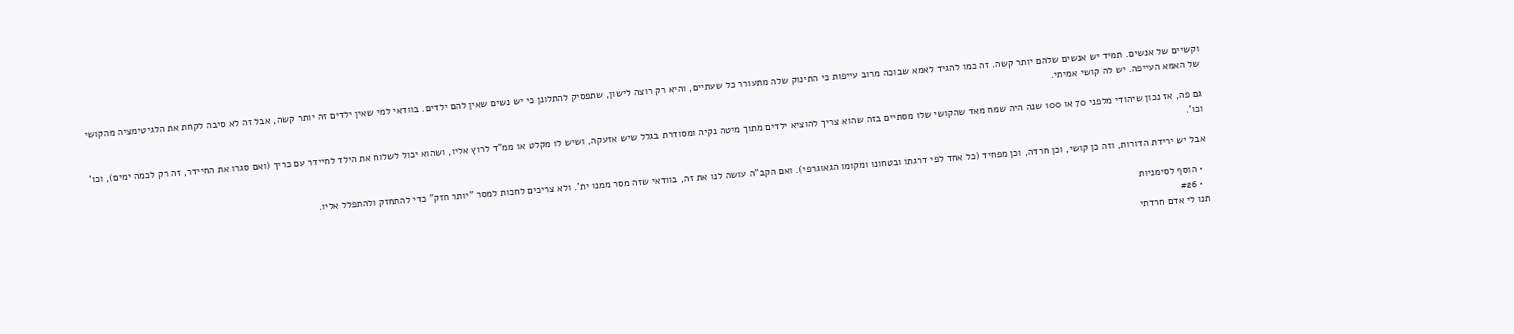וקשיים של אנשים. תמיד יש אנשים שלהם יותר קשה. זה כמו להגיד לאמא שבוכה מרוב עייפות כי התינוק שלה מתעורר כל שעתיים, והיא רק רוצה לישון, שתפסיק להתלונן כי יש נשים שאין להם ילדים. בוודאי למי שאין ילדים זה יותר קשה, אבל זה לא סיבה לקחת את הלגיטימציה מהקושי של האמא העייפה. יש לה קושי אמיתי.

גם פה, אז נכון שיהודי מלפני 70 או 100 שנה היה שמח מאד שהקושי שלו מסתיים בזה שהוא צריך להוציא ילדים מתוך מיטה נקיה ומסודרת בגלל שיש אזעקה, ושיש לו מקלט או ממ"ד לרוץ אליו, ושהוא יכול לשלוח את הילד לחיידר עם כריך (ואם סגרו את החיידר, זה רק לכמה ימים), וכו' וכו'.

אבל יש ירידת הדורות, וזה כן קושי, וכן חרדה, וכן מפחיד (כל אחד לפי דרגתו ובטחונו ומקומו הגאוגרפי). ואם הקב"ה עושה לנו את זה, בוודאי שזה מסר ממנו ית'. ולא צריכים לחכות למסר "יותר חזק" כדי להתחזק ולהתפלל אליו.

  • הוסף לסימניות
  • #26
תנו לי אדם חרדתי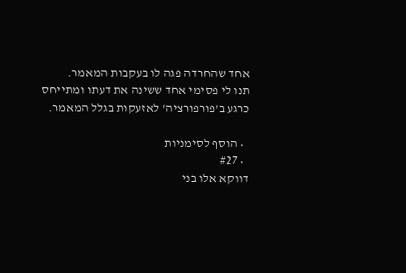אחד שהחרדה פגה לו בעקבות המאמר.
תנו לי פסימי אחד ששינה את דעתו ומתייחס כרגע ב'פורפורציה' לאזעקות בגלל המאמר.

  • הוסף לסימניות
  • #27
דווקא אלו בני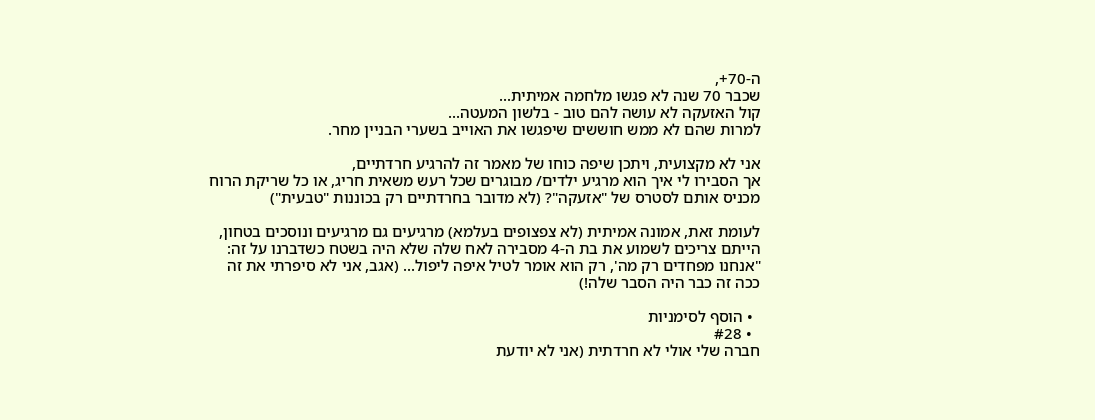ה-70+,
שכבר 70 שנה לא פגשו מלחמה אמיתית...
קול האזעקה לא עושה להם טוב - בלשון המעטה...
למרות שהם לא ממש חוששים שיפגשו את האוייב בשערי הבניין מחר.

אני לא מקצועית, ויתכן שיפה כוחו של מאמר זה להרגיע חרדתיים,
אך הסבירו לי איך הוא מרגיע ילדים/ מבוגרים שכל רעש משאית חריג, או כל שריקת הרוח מכניס אותם לסטרס של "אזעקה"? (לא מדובר בחרדתיים רק בכוננות "טבעית")

לעומת זאת, אמונה אמיתית (לא צפצופים בעלמא) מרגיעים גם מרגיעים ונוסכים בטחון, הייתם צריכים לשמוע את בת ה-4 מסבירה לאח שלה שלא היה בשטח כשדברנו על זה: "אנחנו מפחדים רק מה', רק הוא אומר לטיל איפה ליפול... (אגב, אני לא סיפרתי את זה ככה זה כבר היה הסבר שלה!)

  • הוסף לסימניות
  • #28
חברה שלי אולי לא חרדתית (אני לא יודעת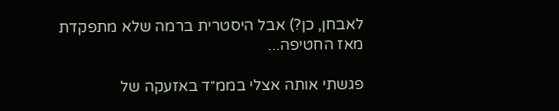לאבחן, כן?) אבל היסטרית ברמה שלא מתפקדת מאז החטיפה...

פגשתי אותה אצלי בממ״ד באזעקה של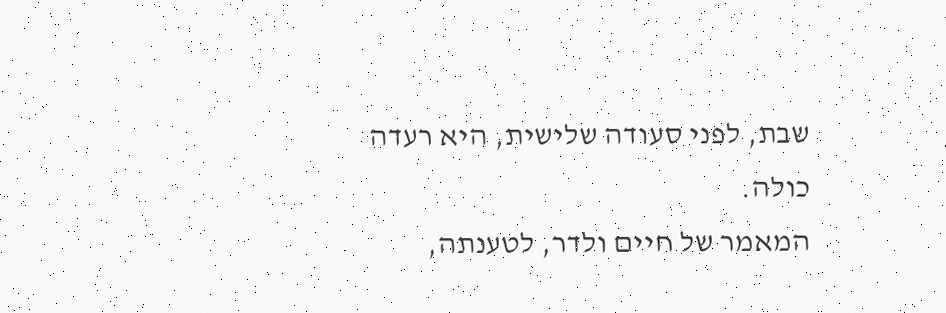שבת, לפני סעודה שלישית, היא רעדה כולה.
המאמר של חיים ולדר, לטענתה,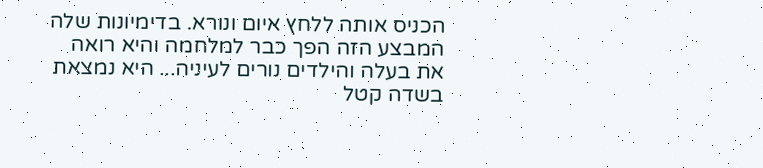הכניס אותה ללחץ איום ונורא. בדימיונות שלה המבצע הזה הפך כבר למלחמה והיא רואה את בעלה והילדים נורים לעיניה... היא נמצאת בשדה קטל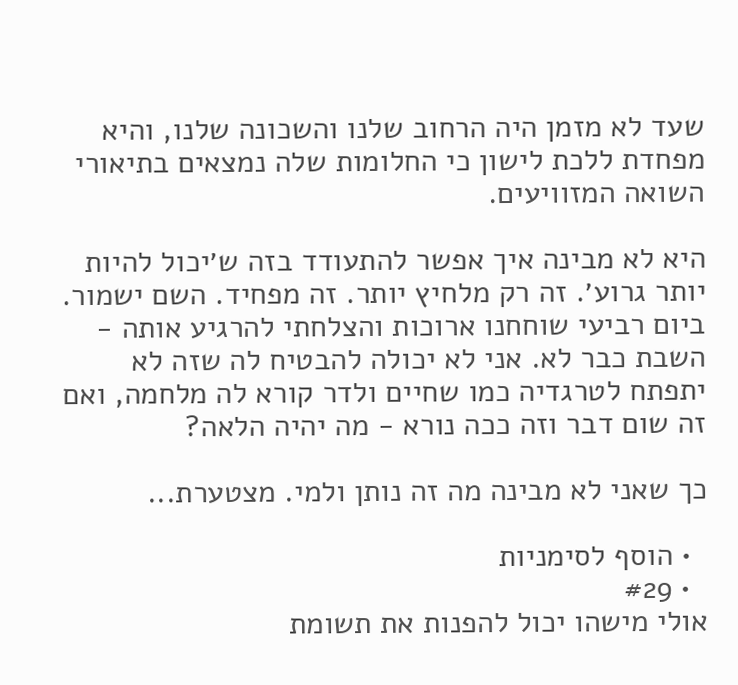שעד לא מזמן היה הרחוב שלנו והשכונה שלנו, והיא מפחדת ללכת לישון כי החלומות שלה נמצאים בתיאורי השואה המזוויעים.

היא לא מבינה איך אפשר להתעודד בזה ש׳יכול להיות יותר גרוע׳. זה רק מלחיץ יותר. זה מפחיד. השם ישמור. ביום רביעי שוחחנו ארוכות והצלחתי להרגיע אותה - השבת כבר לא. אני לא יכולה להבטיח לה שזה לא יתפתח לטרגדיה כמו שחיים ולדר קורא לה מלחמה, ואם זה שום דבר וזה ככה נורא - מה יהיה הלאה?

כך שאני לא מבינה מה זה נותן ולמי. מצטערת...

  • הוסף לסימניות
  • #29
אולי מישהו יכול להפנות את תשומת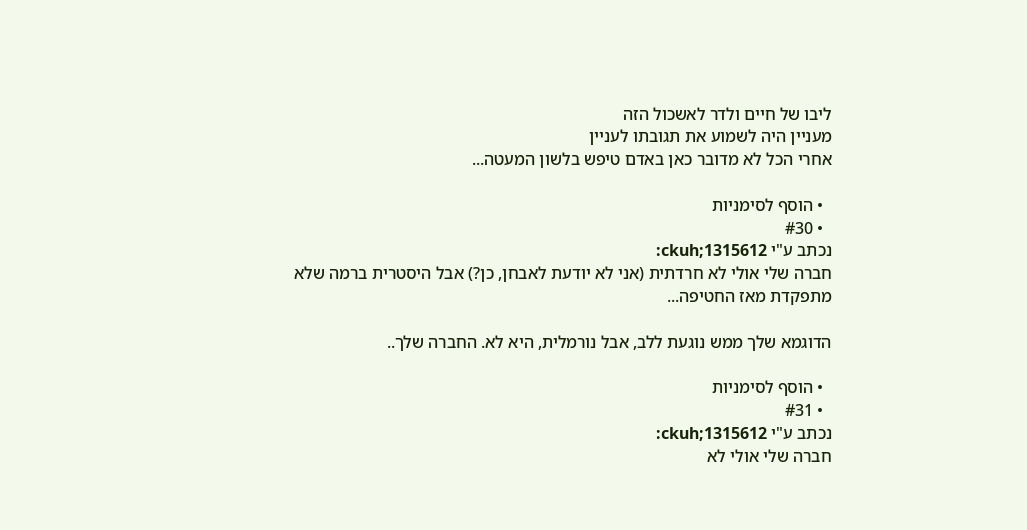ליבו של חיים ולדר לאשכול הזה
מעניין היה לשמוע את תגובתו לעניין
אחרי הכל לא מדובר כאן באדם טיפש בלשון המעטה...

  • הוסף לסימניות
  • #30
נכתב ע"י ckuh;1315612:
חברה שלי אולי לא חרדתית (אני לא יודעת לאבחן, כן?) אבל היסטרית ברמה שלא מתפקדת מאז החטיפה...

הדוגמא שלך ממש נוגעת ללב, אבל נורמלית, היא לא. החברה שלך..

  • הוסף לסימניות
  • #31
נכתב ע"י ckuh;1315612:
חברה שלי אולי לא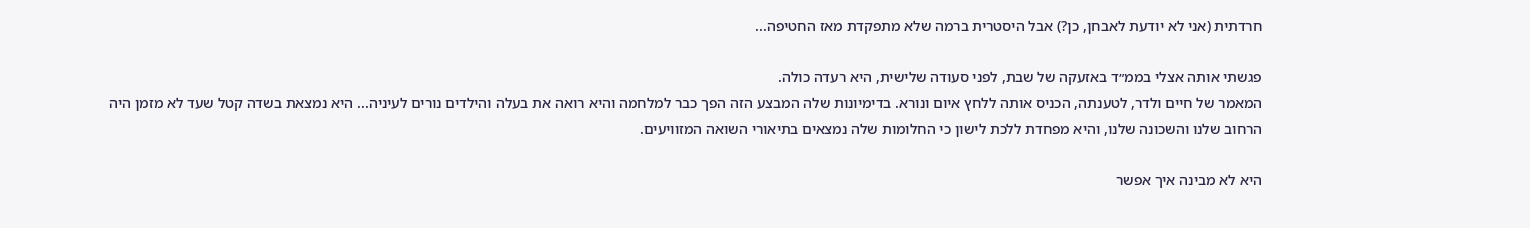חרדתית (אני לא יודעת לאבחן, כן?) אבל היסטרית ברמה שלא מתפקדת מאז החטיפה...

פגשתי אותה אצלי בממ״ד באזעקה של שבת, לפני סעודה שלישית, היא רעדה כולה.
המאמר של חיים ולדר, לטענתה, הכניס אותה ללחץ איום ונורא. בדימיונות שלה המבצע הזה הפך כבר למלחמה והיא רואה את בעלה והילדים נורים לעיניה... היא נמצאת בשדה קטל שעד לא מזמן היה הרחוב שלנו והשכונה שלנו, והיא מפחדת ללכת לישון כי החלומות שלה נמצאים בתיאורי השואה המזוויעים.

היא לא מבינה איך אפשר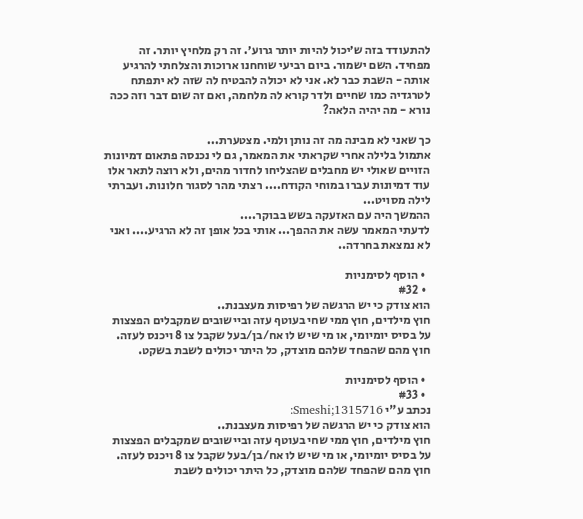להתעודד בזה ש׳יכול להיות יותר גרוע׳. זה רק מלחיץ יותר. זה מפחיד. השם ישמור. ביום רביעי שוחחנו ארוכות והצלחתי להרגיע אותה - השבת כבר לא. אני לא יכולה להבטיח לה שזה לא יתפתח לטרגדיה כמו שחיים ולדר קורא לה מלחמה, ואם זה שום דבר וזה ככה נורא - מה יהיה הלאה?

כך שאני לא מבינה מה זה נותן ולמי. מצטערת...
אתמול בלילה אחרי שקראתי את המאמר, גם לי נכנסה פתאום דמיונות הזויים שאולי יש מחבלים שהצליחו לחדור מהים, ולא רוצה לתאר אלו עוד דמיונות עברו במוחי הקודח.... רצתי מהר לסגור חלונות. ועברתי לילה מסויט...
ההמשך היה עם האזעקה בשש בבוקר....
לדעתי המאמר עשה את ההפך... אותי בכל אופן זה לא הרגיע.... ואני לא נמצאת בחרדה..

  • הוסף לסימניות
  • #32
הוא צודק כי יש הרגשה של רפיסות מעצבנת..
חוץ מילדים, חוץ ממי שחי בעוטף עזה וביישובים שמקבלים הפצצות על בסיס יומיומי, או מי שיש לו אח/בן/בעל שקבל צו 8 ויכנס לעזה. חוץ מהם שהפחד שלהם מוצדק, כל היתר יכולים לשבת בשקט.

  • הוסף לסימניות
  • #33
נכתב ע"י Smeshi;1315716:
הוא צודק כי יש הרגשה של רפיסות מעצבנת..
חוץ מילדים, חוץ ממי שחי בעוטף עזה וביישובים שמקבלים הפצצות על בסיס יומיומי, או מי שיש לו אח/בן/בעל שקבל צו 8 ויכנס לעזה. חוץ מהם שהפחד שלהם מוצדק, כל היתר יכולים לשבת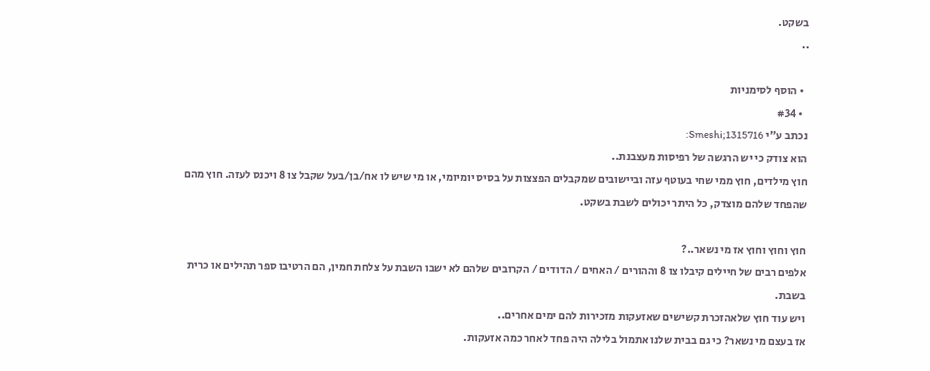בשקט.
..

  • הוסף לסימניות
  • #34
נכתב ע"י Smeshi;1315716:
הוא צודק כי יש הרגשה של רפיסות מעצבנת..
חוץ מילדים, חוץ ממי שחי בעוטף עזה וביישובים שמקבלים הפצצות על בסיס יומיומי, או מי שיש לו אח/בן/בעל שקבל צו 8 ויכנס לעזה. חוץ מהם שהפחד שלהם מוצדק, כל היתר יכולים לשבת בשקט.

חוץ וחוץ וחוץ אז מי נשאר..?
אלפים רבים של חיילים קיבלו צו 8 וההורים / האחים / הדודים / הקרובים שלהם לא ישבו השבת על צלחת חמין, הם הרטיבו ספר תהילים או כרית בשבת.
ויש עוד חוץ שלאהזכרת קשישים שאזעקות מזכירות להם ימים אחרים..
אז בעצם מי נשאר? כי גם בבית שלנו אתמול בלילה היה פחד לאחר כמה אזעקות.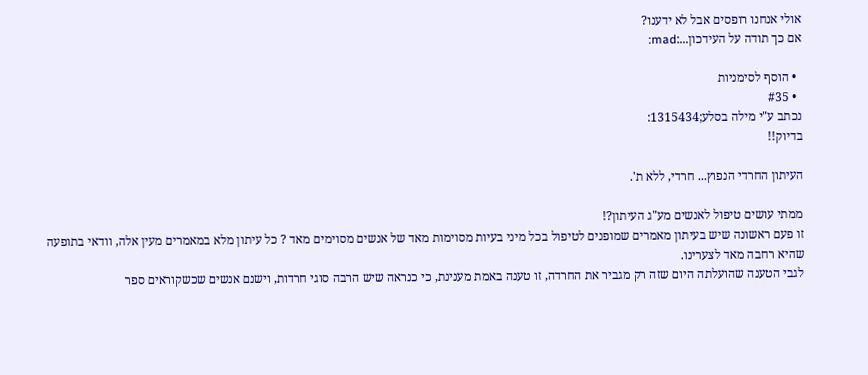אולי אנחנו רופסים אבל לא ידענו?
אם כך תודה על העידכון...:mad:

  • הוסף לסימניות
  • #35
נכתב ע"י מילה בסלע;1315434:
בדיוק!!

העיתון החרדי הנפוץ... חרדי, ללא ת'.

ממתי עושים טיפול לאנשים מע"ג העיתון?!
זו פעם ראשונה שיש בעיתון מאמרים שמופנים לטיפול בכל מיני בעיות מסוימות מאד של אנשים מסוימים מאד ? כל עיתון מלא במאמרים מעין אלה, וודאי בתופעה שהיא רחבה מאד לצערינו.
לגבי הטענה שהועלתה היום שזה רק מגביר את החרדה, זו טענה באמת מענינת, כי כנראה שיש הרבה סוגי חרדות, וישנם אנשים שכשקוראים ספר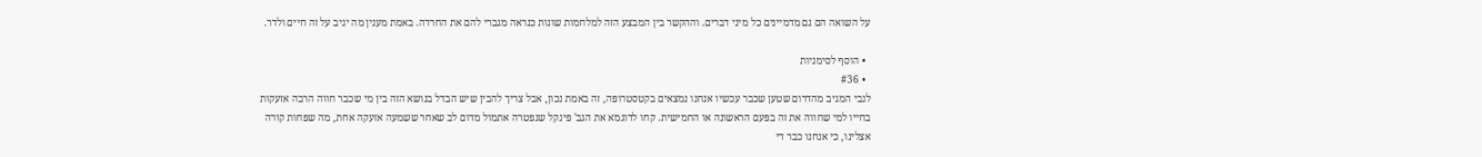על השואה הם גם מדמיינים כל מיני דברים. וההקשר בין המבצע הזה למלחמות שונות כנראה מגברי להם את החרדה. באמת מענין מה יגיב על זה חיים ולדר.

  • הוסף לסימניות
  • #36
לגבי המגיב מהדרום שטען שכבר עכשיו אנחנו נמצאים בקטסטרופה, זה באמת נכון, אבל צריך להבין שיש הבדל בנושא הזה בין מי שכבר חווה הרבה אזעקות בחייו למי שחווה את זה בפעם הראשונה או החמישית. קחו לדוגמא את הגב' פינקל שנפטרה אתמול מדום לב שאחר ששמעה אזעקה אחת, מה שפחות קורה אצלינו, כי אנחנו כבר די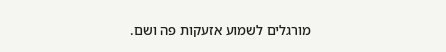מורגלים לשמוע אזעקות פה ושם.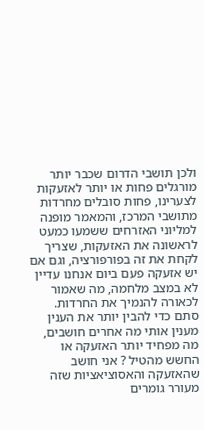ולכן תושבי הדרום שכבר יותר מורגלים פחות או יותר לאזעקות לצערינו, פחות סובלים מחרדות מתושבי המרכז, והמאמר מופנה למליוני האזרחים ששמעו כמעט לראשונה את האזעקות, שצריך לקחת את זה בפורפורציה, וגם אם יש אזעקה פעם ביום אנחנו עדיין לא במצב מלחמה, מה שאמור לכאורה להנמיך את החרדות.
סתם כדי להבין יותר את הענין מענין אותי מה אחרים חושבים, מה מפחיד יותר האזעקה או החשש מהטיל ? אני חושב שהאזעקה והאסוציאציות שזה מעורר גומרים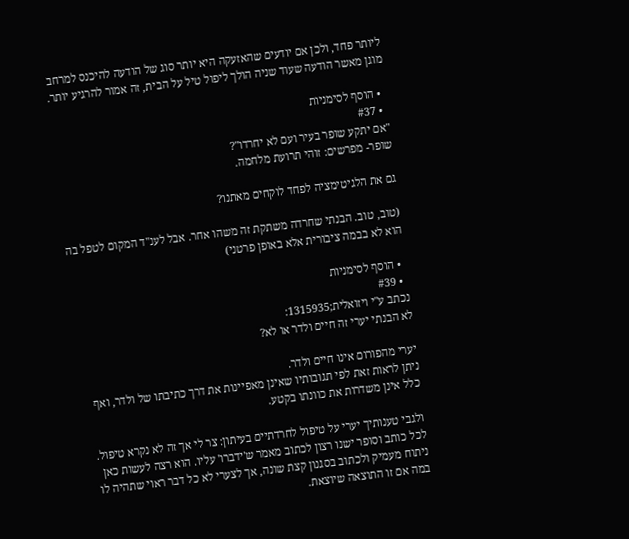ליותר פחד, ולכן אם יודעים שהאזעקה היא יותר סוג של הודעה להיכנס למרחב מוגן מאשר הודעה שעוד שניה הולך ליפול טיל על הבית, זה אמור להרגיע יותר.

  • הוסף לסימניות
  • #37
"אם יתקע שופר בעיר ועם לא יחרדו"?
שופר- מפרשים: זוהי תרועת מלחמה.

גם את הלגיטימציה לפחד לוקחים מאתנו?

(טוב, טוב. הבנתי שחרדה משתקת זה משהו אחר. אבל לענ"ד המקום לטפל בה הוא לא בבמה ציבורית אלא באופן פרטני)

  • הוסף לסימניות
  • #39
נכתב ע"י ויזואלית;1315935:
לא הבנתי יערי זה חיים ולדר או לא?

יערי מהפורום אינו חיים ולדר.
ניתן לראות זאת לפי תגובותיו שאינן מאפיינות את דרך כתיבתו של ולדר, ואף כלל אינן משדרות את כוונתו בקטע.

ולגבי טענותיך יערי על טיפול לחרדתיים בעיתון: צר לי אך זה לא נקרא טיפול.
לכל כותב וסופר ישנו רצון לכתוב מאמר ש'ידברו' עליו. הוא רצה לעשות כאן ניתוח מעמיק ולכתוב בסגנון קצת שונה, אך לצערי לא כל דבר ראוי שתהיה לו במה אם זו התוצאה שיוצאת.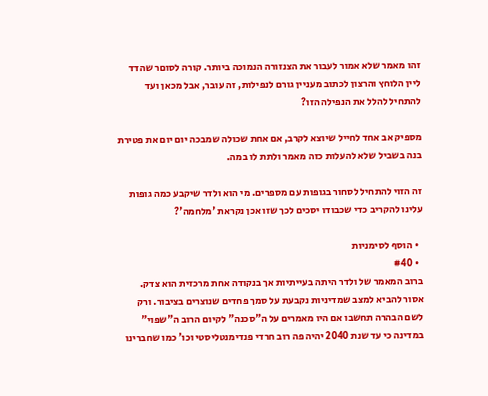זהו מאמר שלא אמור לעבור את הצנזורה הנמוכה ביותר. קורה לסוםר שהדד ליין הלוחץ והרצון לכתוב מעניין גורם לנפילות, זה עובר, אבל מכאן ועד להתחיל להלל את הנפילה הזו?

מספיק אב אחד לחייל שיוצא לקרב, אם אחת שכולה שמבכה יום יום את פטירת בנה בשביל שלא להעלות כזה מאמר ולתת לו במה.

זה הזוי להתחיל לסחור בגופות עם מספרים. מי הוא ולדר שיקבע כמה גופות עלינו להקריב כדי שכבודו יסכים לכך שזו אכן נקראת 'מלחמה'?

  • הוסף לסימניות
  • #40
ברוב המאמר של ולדר היתה בעייתיות אך בנקודה אחת מרכזית הוא צדק.
אסור להביא למצב שמדיניות נקבעת על סמך פחדים שנוצרים בציבור. ורק לשם הבהרה תחשבו אם היו מאמרים על ה"סכנה" לקיום הרוב ה"שפוי" במדינה כי עד שנת 2040 יהיה פה רוב חרדי פנדימנטליסטי וכו' כמו שחברינו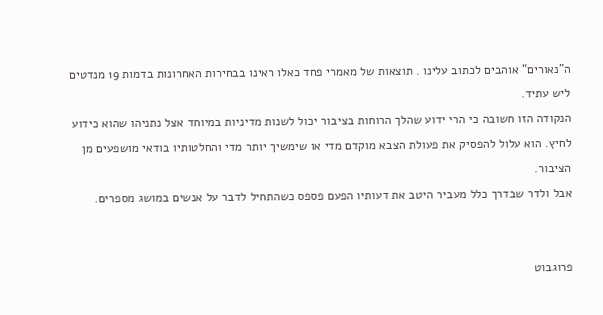ה"נאורים" אוהבים לכתוב עלינו . תוצאות של מאמרי פחד כאלו ראינו בבחירות האחרונות בדמות 19 מנדטים ליש עתיד.
הנקודה הזו חשובה כי הרי ידוע שהלך הרוחות בציבור יכול לשנות מדיניות במיוחד אצל נתניהו שהוא כידוע לחיץ. הוא עלול להפסיק את פעולת הצבא מוקדם מדי או שימשיך יותר מדי והחלטותיו בודאי מושפעים מן הציבור.
אבל ולדר שבדרך כלל מעביר היטב את דעותיו הפעם פספס כשהתחיל לדבר על אנשים במושג מספרים.


פרוגבוט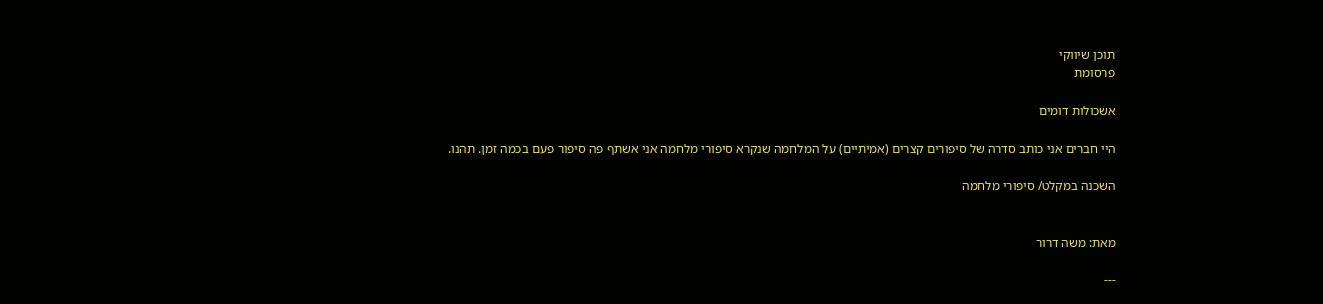תוכן שיווקי
פרסומת

אשכולות דומים

היי חברים אני כותב סדרה של סיפורים קצרים (אמיתיים) על המלחמה שנקרא סיפורי מלחמה אני אשתף פה סיפור פעם בכמה זמן. תהנו.

השכנה במקלט/ סיפורי מלחמה


מאת: משה דרור

---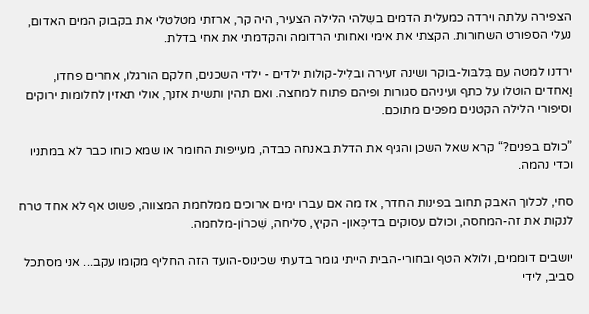הצפירה עלתה וירדה כמעלית הדמים בשִלהי הלילה הצעיר, היה קר, ארזתי מטלטלי את בקבוק המים האדום, נעלי הספורט השחורות. הקצתי את אימי ואחותי הרדומה והקדמתי את אחי בדלת.

ירדנו למטה עם בִּלבּול-בוקר ושינה זעירה ובלִיל-קולות ילדים - ילדי השכנים, חלקם הורגלו, אחרים פחדו, וַאחדים הוטלו על כתף ועיניהם סגורות ופיהם פתוח למחצה. ואם תהין ותשית אזנך, אולי תאזין לחלומות ירוקים וסיפורי הלילה הקטנים מפכּים מתוכם.

”כולם בפנים?“ קרא שאל השכן והגיף את הדלת באנחה כבדה, מעייפות החומר או שמא כוחו כבר לא במתניו וכדי נהמה.

סחי, לכלוך האבק תחוב בפינות החדר, אז מה אם עברו ימים ארוכים ממלחמת המצווה, פשוט אף לא אחד טרח לנקות את זה-המחסה, וכולם עסוקים בדיכְּאון- הקיץ, סליחה, שִׁכרוֹן-מלחמה.

יושבים דוממים, ולולא הטף ובחורי-הבית הייתי גומר בדעתי שכינוס-הועד הזה החליף מקומו עקב... אני מסתכל סביב, לידי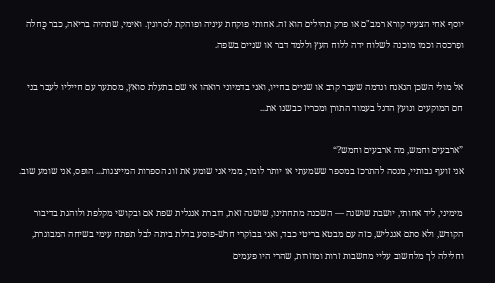יוסף אחי הצעיר קורא רמב"ם או פרק תהילים הוא זה. אחותי פוקחת עיניה ופוהקת לסרוגין. ואימי, שתהיה בריאה, כבר כֲּחלה ופִרכסה וכמו מוכנה לשלוח ידה ללוח העץ וללמד דבר או שניים בשפה.

אל מולי השכן הנאנח ונדמה שעבר קרב או שניים בחייו, ואני בדמיוני רואהו אי שם בתעלת סואץ, מסתער עם חייליו לעבר בני חם המוקעים ונועץ הדגל בעמוד התורן ומכריז כבשנו את...

”ארבעים וחמש, מה ארבעים וחמש?“
אני זועף גבותיי, מנסה להתרכז במספר ששמעתי או יותר לומר, ממי אני שומע את זוג הספרות המייצגות... הופס, אני שומע שוב.

מימיני, ליד אחותי, יושבת שושנה — השכנה מתחתינו, שושנה זאת, דוברת אנגלית שפת אם ובקושי מקלפת ולוהגת בדיבור הקודש, ולא סתם אנגליש, כזה עם מבטא בריטי כבד, ואני בּבוֹקרי חרשׁ-פוסע בדלת ביתה לבל תפתח עימי בשיחה המבוגרת, וחלילה לך מלחשוב עליי מחשבות זרות ומוזרות, שהרי היו פעמים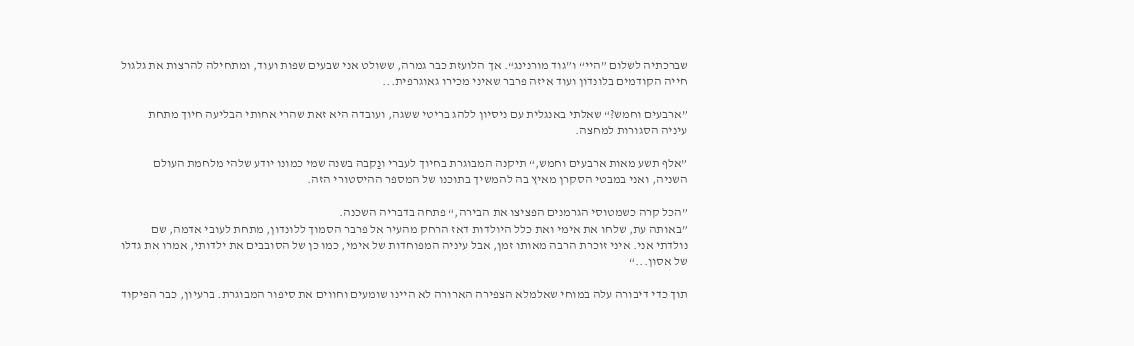שברכתיה לשלום ”היי“ ו”גוד מורנינג“. אך הלועזת כבר גמרה, ששולט אני שבעים שפות ועוד, ומתחילה להרצות את גלגול חייה הקודמים בלונדון ועוד איזה פרבר שאיני מכירו גאוגרפית...

”ארבעים וחמש?“ שאלתי באנגלית עם ניסיון ללהג בריטי ששגה, ועובדה היא זאת שהרי אחותי הבליעה חיוך מתחת עיניה הסגורות למחצה.

”אלף תשע מאות ארבעים וחמש,“ תיקנה המבוגרת בחיוך לעברי ונַקבה בשנה שמי כמונו יודע שלהי מלחמת העולם השניה, ואני במבטי הסקרן מאיץ בה להמשיך בתוכנו של המספר ההיסטורי הזה.

”הכל קרה כשמטוסי הגרמנים הפציצו את הבירה,“ פתחה בדבריה השכנה.
”באותה עת, שלחו את אימי ואת כלל היולדות דאז הרחק מהעיר אל פרבר הסמוך ללונדון, מתחת לעובי אדמה, שם נולדתי אני. איני זוכרת הרבה מאותו זמן, אבל עיניה המפוחדות של אימי, כמו כן של הסובבים את ילדותי, אמרו את גדלו של אסון...“

תוך כדי דיבורה עלה במוחי שאלמלא הצפירה הארורה לא היינו שומעים וחווים את סיפור המבוגרת. ברעיון, כבר הפיקוד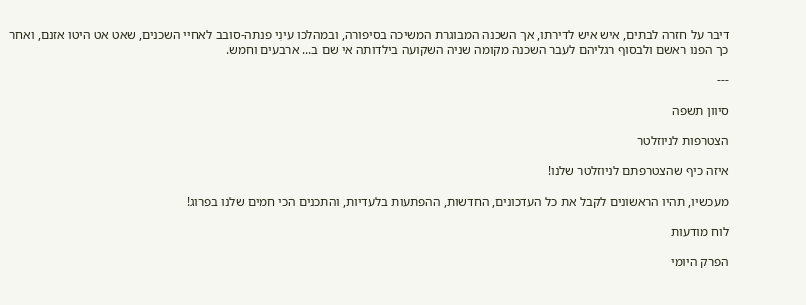דיבר על חזרה לבתים, איש איש לדירתו, אך השכנה המבוגרת המשיכה בסיפורה, ובמהלכו עינִי פנתה-סובב לאחיי השכנים, שאט אט היטו אזנם, ואחר כך הפנו ראשם ולבסוף רגליהם לעבר השכנה מקומה שניה השקועה בילדותה אי שם ב... ארבעים וחמש.

---

סיוון תשפה

הצטרפות לניוזלטר

איזה כיף שהצטרפתם לניוזלטר שלנו!

מעכשיו, תהיו הראשונים לקבל את כל העדכונים, החדשות, ההפתעות בלעדיות, והתכנים הכי חמים שלנו בפרוג!

לוח מודעות

הפרק היומי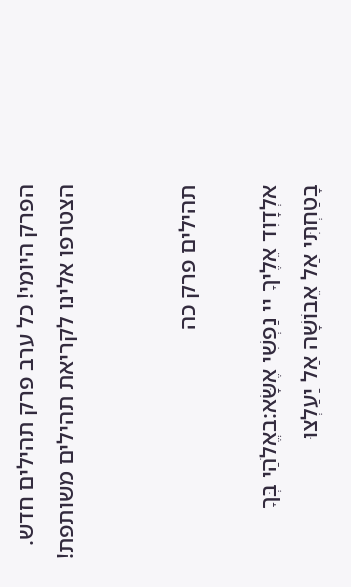הפרק היומי! כל ערב פרק תהילים חדש. הצטרפו אלינו לקריאת תהילים משותפת!


תהילים פרק כה

אלְדָוִד אֵלֶיךָ יי נַפְשִׁי אֶשָּׂא:באֱלֹהַי בְּךָ בָטַחְתִּי אַל אֵבוֹשָׁה אַל יַעַלְצוּ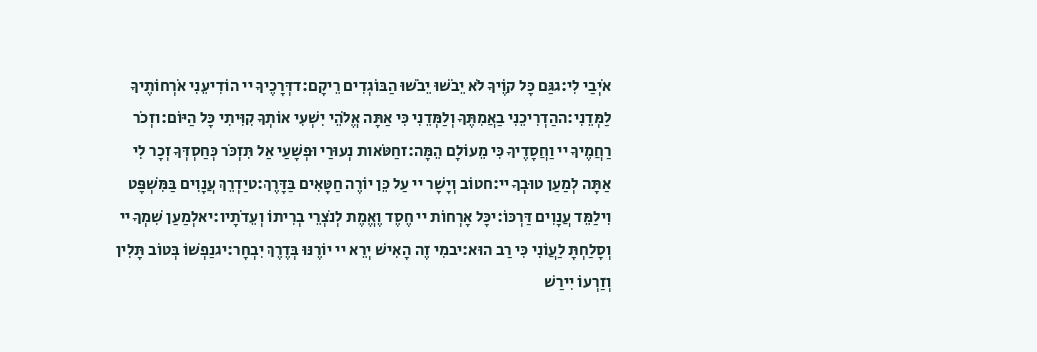אֹיְבַי לִי:גגַּם כָּל קוֶֹיךָ לֹא יֵבֹשׁוּ יֵבֹשׁוּ הַבּוֹגְדִים רֵיקָם:דדְּרָכֶיךָ יי הוֹדִיעֵנִי אֹרְחוֹתֶיךָ לַמְּדֵנִי:ההַדְרִיכֵנִי בַאֲמִתֶּךָ וְלַמְּדֵנִי כִּי אַתָּה אֱלֹהֵי יִשְׁעִי אוֹתְךָ קִוִּיתִי כָּל הַיּוֹם:וזְכֹר רַחֲמֶיךָ יי וַחֲסָדֶיךָ כִּי מֵעוֹלָם הֵמָּה:זחַטֹּאות נְעוּרַי וּפְשָׁעַי אַל תִּזְכֹּר כְּחַסְדְּךָ זְכָר לִי אַתָּה לְמַעַן טוּבְךָ יי:חטוֹב וְיָשָׁר יי עַל כֵּן יוֹרֶה חַטָּאִים בַּדָּרֶךְ:טיַדְרֵךְ עֲנָוִים בַּמִּשְׁפָּט וִילַמֵּד עֲנָוִים דַּרְכּוֹ:יכָּל אָרְחוֹת יי חֶסֶד וֶאֱמֶת לְנֹצְרֵי בְרִיתוֹ וְעֵדֹתָיו:יאלְמַעַן שִׁמְךָ יי וְסָלַחְתָּ לַעֲוֹנִי כִּי רַב הוּא:יבמִי זֶה הָאִישׁ יְרֵא יי יוֹרֶנּוּ בְּדֶרֶךְ יִבְחָר:יגנַפְשׁוֹ בְּטוֹב תָּלִין וְזַרְעוֹ יִירַשׁ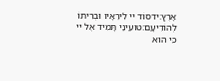אָרֶץ:ידסוֹד יי לִירֵאָיו וּבְרִיתוֹ לְהוֹדִיעָם:טועֵינַי תָּמִיד אֶל יי כִּי הוּא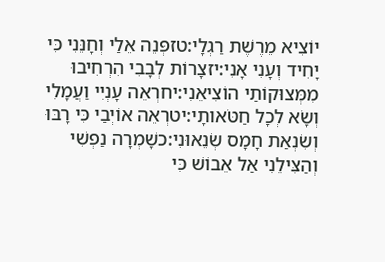יוֹצִיא מֵרֶשֶׁת רַגְלָי:טזפְּנֵה אֵלַי וְחָנֵּנִי כִּי יָחִיד וְעָנִי אָנִי:יזצָרוֹת לְבָבִי הִרְחִיבוּ מִמְּצוּקוֹתַי הוֹצִיאֵנִי:יחרְאֵה עָנְיִי וַעֲמָלִי וְשָׂא לְכָל חַטֹּאותָי:יטרְאֵה אוֹיְבַי כִּי רָבּוּ וְשִׂנְאַת חָמָס שְׂנֵאוּנִי:כשָׁמְרָה נַפְשִׁי וְהַצִּילֵנִי אַל אֵבוֹשׁ כִּי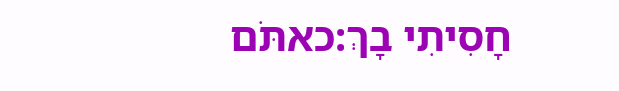חָסִיתִי בָךְ:כאתֹּם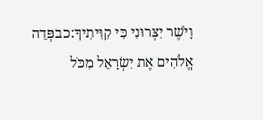וָיֹשֶׁר יִצְּרוּנִי כִּי קִוִּיתִיךָ:כבפְּדֵה אֱלֹהִים אֶת יִשְׂרָאֵל מִכֹּל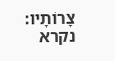צָרוֹתָיו:
נקרא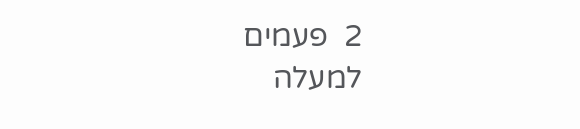2  פעמים
למעלה